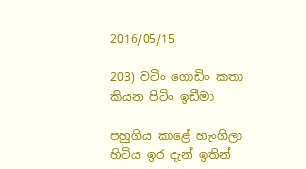2016/05/15

203) වටිං ගොඩිං කතා කියන පිටිං ඉඩීමා

පහුගිය කාළේ හැංගිලා හිටිය ඉර දැන් ඉතින්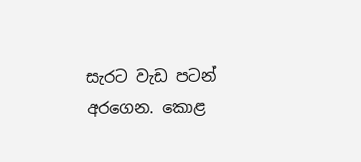සැරට වැඩ පටන් අරගෙන. කොළ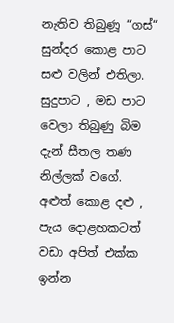නැතිව තිබුණූ “ගස්“ සුන්දර කොළ පාට සළු වලින් එතිලා. සුදුපාට , මඩ පාට වෙලා තිබුණු බිම දැන් සීතල තණ නිල්ලක් වගේ. අළුත් කොළ දළු , පැය දොළහකටත් වඩා අපිත් එක්ක ඉන්න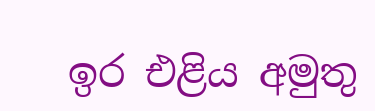ඉර එළිය අමුතු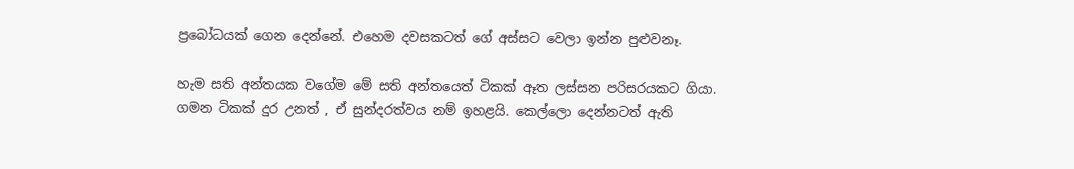ප්‍රබෝධයක් ගෙන දෙන්නේ. එහෙම දවසකටත් ගේ අස්සට වෙලා ඉන්න පුළුවනෑ.

හැම සති අන්තයක වගේම මේ සති අන්තයෙත් ටිකක් ඈත ලස්සන පරිසරයකට ගියා. ගමන ටිකක් දුර උනත් , ඒ සුන්දරත්වය නම් ඉහළයි. කෙල්ලො දෙන්නටත් ඇති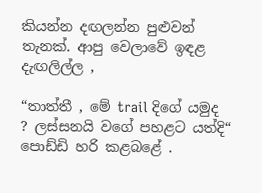කියන්න දඟලන්න පුළුවන් තැනක්. ආපු වෙලාවේ ඉඳළ දැඟලිල්ල ,

“තාත්තී , මේ trail දිගේ යමුද ? ලස්සනයි වගේ පහළට යත්දි“ පොඩ්ඩි හරි කළබළේ .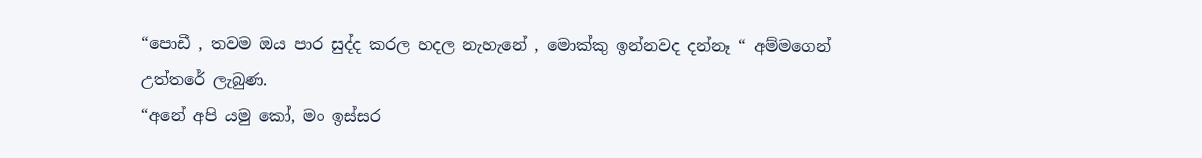“පොඩී , තවම ඔය පාර සුද්ද කරල හදල නැහැනේ , මොක්කු ඉන්නවද දන්නෑ “ අම්මගෙන් උත්තරේ ලැබුණ.
“අනේ අපි යමු කෝ, මං ඉස්සර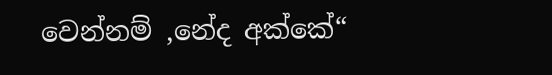වෙන්නම් ,නේද අක්කේ“